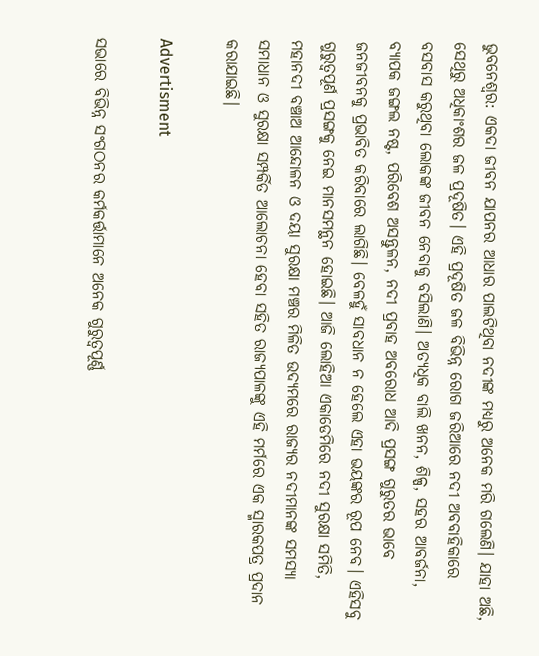ଭୁବନେଶ୍ୱର: ଏକଦା ଜୀବନ ଯାପନର ଆଧାର ପାଲଟିଥିବା ନଦୀଙ୍କ ମଧ୍ୟରୁ ଅନେକ ମରି ଗଲେଣି। ଯାହା ଅଛି, ସେଥିରୁ ଅଧିକାଂଶର ଜଳ ପ୍ରଦୂଷିତ। ଏହି ପ୍ରଦୂଷିତ ଜଳ ବିଭିନ୍ନ ରୋଗ ଜରିଆରେ ନଦୀ ଅବବାହିକାରେ ବସବାସ କରୁଥିବା‌ ଲୋକଙ୍କ ଜୀବନ ନେବାକୁ ବସିଲାଣି। ଅତ୍ୟଧିକ ବାଲି ଖନନ, ଶିଳ୍ପ, ସହର ଆବର୍ଜନା, ବ୍ୟାପକ ଜଙ୍ଗଲ ନଷ୍ଟ, ପରିବେଶ ଅସନ୍ତୁଳନ, ନଦୀ ପ୍ରବାହ ଅବରୋଧ ଆଦି ପ୍ରସଙ୍ଗ ଗୁରୁତର ଭାବେ ଜନଜୀବନକୁ ପ୍ରଭାବିତ କରିବାରେ ଲାଗିଛି। ବେଳହୁଁ ସାବଧାନ ନ ହେଲେ ଏହା ଭୟଙ୍କର ରୂପ ନେବ। ଏହିସବୁ ଗୁରୁତ୍ୱପୂର୍ଣ ପ୍ରସଙ୍ଗକୁ ନେଇ ମାନସମନ୍ଥନ ହୋଇଛି। ଆଜି ଲୋହିଆ ଏକାଡେମିରେ ନଦୀ ସୁରକ୍ଷା ସମିତି, ମହାନଦୀ ବଞ୍ଚାଅ ଆନ୍ଦୋଳନ ଓ ଦୟା ସୁରକ୍ଷା ମଞ୍ଚର ମିଳିତ ଉଦ୍ୟମରେ ରାଜ୍ୟର ନଦୀମାନଙ୍କ ସମସ୍ୟା ସମାଧାନ ଓ ସୁରକ୍ଷା ସମ୍ପର୍କିତ ଆଲୋଚନା ହେବା ସହିତ ରାଜ୍ୟପାଳଙ୍କୁ ଏହି ମର୍ମରେ ଏକ ସ୍ମାରକପତ୍ର ପ୍ରଦାନ କରାଯାଇଛି।

Advertisment

ସଭାରେ ବିଭିନ୍ନ ସଂଗଠନର କର୍ମକର୍ତ୍ତାମାନେ ଅନେକ ଗୁରୁତ୍ବପୂର୍ଣ୍ଣ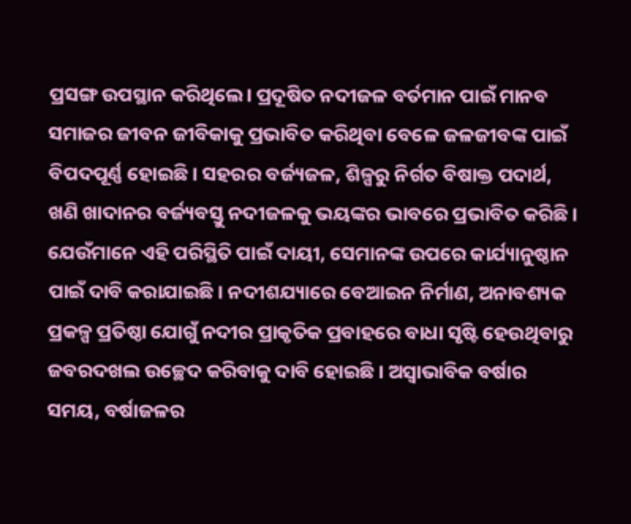ପ୍ରସଙ୍ଗ ଉପସ୍ଥାନ କରିଥିଲେ। ପ୍ରଦୂଷିତ ନଦୀଜଳ ବର୍ତମାନ ପାଇଁ ମାନବ ସମାଜର ଜୀବନ ଜୀବିକାକୁ ପ୍ରଭାବିତ କରିଥିବା ବେଳେ ଜଳଜୀବଙ୍କ ପାଇଁ ବିପଦପୂର୍ଣ୍ଣ ହୋଇଛି। ସହରର ବର୍ଜ୍ୟଜଳ, ଶିଳ୍ପରୁ ନିର୍ଗତ ବିଷାକ୍ତ ପଦାର୍ଥ, ଖଣି ଖାଦାନର ବର୍ଜ୍ୟବସ୍ତୁ ନଦୀଜଳକୁ ଭୟଙ୍କର ଭାବରେ ପ୍ରଭାବିତ କରିଛି। ଯେଉଁମାନେ ଏହି ପରିସ୍ଥିତି ପାଇଁ ଦାୟୀ, ସେମାନଙ୍କ ଉପରେ କାର୍ଯ୍ୟାନୁଷ୍ଠାନ ପାଇଁ ଦାବି କରାଯାଇଛି। ନଦୀଶଯ୍ୟାରେ ବେଆଇନ ନିର୍ମାଣ, ଅନାବଶ୍ୟକ ପ୍ରକଳ୍ପ ପ୍ରତିଷ୍ଠା ଯୋଗୁଁ ନଦୀର ପ୍ରାକୃତିକ ପ୍ରବାହରେ ବାଧା ସୃଷ୍ଟି ହେଉଥିବାରୁ ଜବରଦଖଲ ଉଚ୍ଛେଦ କରିବାକୁ ଦାବି ହୋଇଛି। ଅସ୍ୱାଭାବିକ ବର୍ଷାର ସମୟ, ବର୍ଷାଜଳର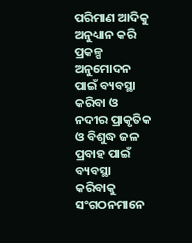ପରିମାଣ ଆଦିକୁ ଅନୁଧ୍ୟାନ କରି ପ୍ରକଳ୍ପ ଅନୁମୋଦନ ପାଇଁ ବ୍ୟବସ୍ଥା କରିବା ଓ ନଦୀର ପ୍ରାକୃତିକ ଓ ବିଶୁଦ୍ଧ ଜଳ ପ୍ରବାହ ପାଇଁ ବ୍ୟବସ୍ଥା କରିବାକୁ ସଂଗଠନମାନେ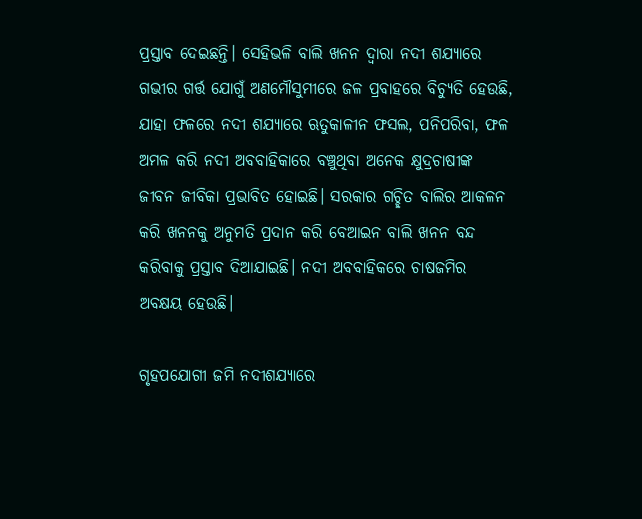ପ୍ରସ୍ତାବ ଦେଇଛନ୍ତି। ସେହିଭଳି ବାଲି ଖନନ ଦ୍ୱାରା ନଦୀ ଶଯ୍ୟାରେ ଗଭୀର ଗର୍ତ୍ତ ଯୋଗୁଁ ଅଣମୌସୁମୀରେ ଜଳ ପ୍ରବାହରେ ବିଚ୍ୟୁତି ହେଉଛି, ଯାହା ଫଳରେ ନଦୀ ଶଯ୍ୟାରେ ଋତୁକାଳୀନ ଫସଲ, ପନିପରିବା, ଫଳ ଅମଳ କରି ନଦୀ ଅବବାହିକାରେ ବଞ୍ଚୁଥିବା ଅନେକ କ୍ଷୁଦ୍ରଚାଷୀଙ୍କ ଜୀବନ ଜୀବିକା ପ୍ରଭାବିତ ହୋଇଛି। ସରକାର ଗଚ୍ଛିତ ବାଲିର ଆକଳନ କରି ଖନନକୁ ଅନୁମତି ପ୍ରଦାନ କରି ବେଆଇନ ବାଲି ଖନନ ବନ୍ଦ କରିବାକୁ ପ୍ରସ୍ତାବ ଦିଆଯାଇଛି। ନଦୀ ଅବବାହିକରେ ଚାଷଜମିର ଅବକ୍ଷୟ ହେଉଛି।

ଗୃହପଯୋଗୀ ଜମି ନଦୀଶଯ୍ୟାରେ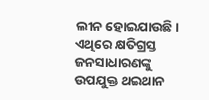ଲୀନ ହୋଇଯାଉଛି। ଏଥିରେ କ୍ଷତିଗ୍ରସ୍ତ ଜନସାଧାରଣଙ୍କୁ ଉପଯୁକ୍ତ ଥଇଥାନ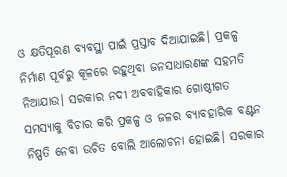ଓ କ୍ଷତିପୂରଣ ବ୍ୟବସ୍ଥା ପାଇଁ ପ୍ରସ୍ତାବ ଦିଆଯାଇଛି। ପ୍ରକଳ୍ପ ନିର୍ମାଣ ପୂର୍ବରୁ କୂଳରେ ରହୁଥିବା ଜନସାଧାରଣଙ୍କ ସହମତି ନିଆଯାଉ। ସରକାର ନଦୀ ଅବବାହିକାର ଗୋଷ୍ଠୀଗତ ସମସ୍ୟାକୁ ବିଚାର କରି ପ୍ରକଳ୍ପ ଓ ଜଳର ବ୍ୟାବହାରିକ ବଣ୍ଟନ ନିଷ୍ପତି ନେବା ଉଚିତ ବୋଲି ଆଲୋଚନା ହୋଇଛି। ସରକାର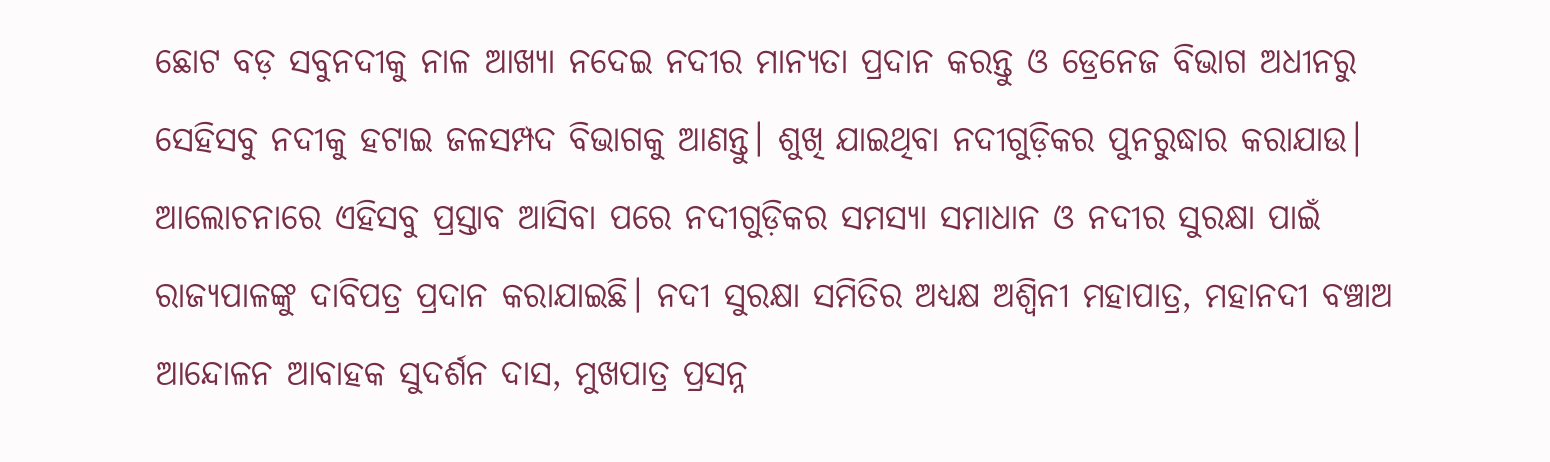ଛୋଟ ବଡ଼ ସବୁନଦୀକୁ ନାଳ ଆଖ୍ୟା ନଦେଇ ନଦୀର ମାନ୍ୟତା ପ୍ରଦାନ କରନ୍ତୁ ଓ ଡ୍ରେନେଜ ବିଭାଗ ଅଧୀନରୁ ସେହିସବୁ ନଦୀକୁ ହଟାଇ ଜଳସମ୍ପଦ ବିଭାଗକୁ ଆଣନ୍ତୁ। ଶୁଖି ଯାଇଥିବା ନଦୀଗୁଡ଼ିକର ପୁନରୁଦ୍ଧାର କରାଯାଉ। ଆଲୋଚନାରେ ଏହିସବୁ ପ୍ରସ୍ତାବ ଆସିବା ପରେ ନଦୀଗୁଡ଼ିକର ସମସ୍ୟା ସମାଧାନ ଓ ନଦୀର ସୁରକ୍ଷା ପାଇଁ ରାଜ୍ୟପାଳଙ୍କୁ ଦାବିପତ୍ର ପ୍ରଦାନ କରାଯାଇଛି। ନଦୀ ସୁରକ୍ଷା ସମିତିର ଅଧ୍ୟକ୍ଷ ଅଶ୍ୱିନୀ ମହାପାତ୍ର, ମହାନଦୀ ବଞ୍ଚାଅ ଆନ୍ଦୋଳନ ଆବାହକ ସୁଦର୍ଶନ ଦାସ, ମୁଖପାତ୍ର ପ୍ରସନ୍ନ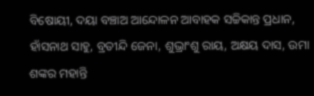ବିଷୋୟୀ, ଦୟା ବଞ୍ଚାଅ ଆନ୍ଦୋଳନ ଆବାହକ ସଚ୍ଚିକାନ୍ତ ପ୍ରଧାନ, ହାଁସନାଥ ସାହୁ, ବ୍ରତୀନ୍ଦି ଜେନା, ଶୁଭ୍ରାଂଶୁ ରାୟ, ଅକ୍ଷୟ ଦାସ, ଉମା ଶଙ୍କର ମହାନ୍ତି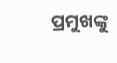ପ୍ରମୁଖଙ୍କୁ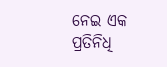ନେଇ ଏକ ପ୍ରତିନିଧି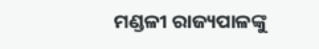ମଣ୍ଡଳୀ ରାଜ୍ୟପାଳଙ୍କୁ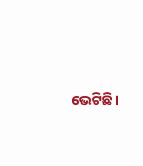ଭେଟିଛି।